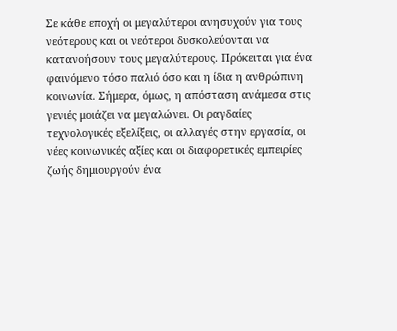Σε κάθε εποχή οι μεγαλύτεροι ανησυχούν για τους νεότερους και οι νεότεροι δυσκολεύονται να κατανοήσουν τους μεγαλύτερους. Πρόκειται για ένα φαινόμενο τόσο παλιό όσο και η ίδια η ανθρώπινη κοινωνία. Σήμερα, όμως, η απόσταση ανάμεσα στις γενιές μοιάζει να μεγαλώνει. Οι ραγδαίες τεχνολογικές εξελίξεις, οι αλλαγές στην εργασία, οι νέες κοινωνικές αξίες και οι διαφορετικές εμπειρίες ζωής δημιουργούν ένα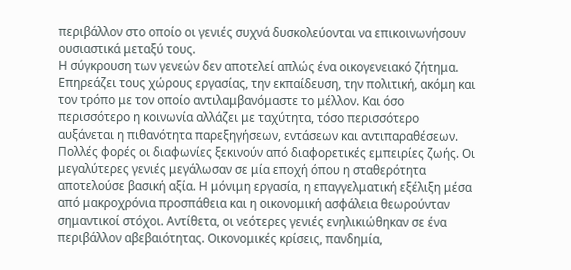περιβάλλον στο οποίο οι γενιές συχνά δυσκολεύονται να επικοινωνήσουν ουσιαστικά μεταξύ τους.
Η σύγκρουση των γενεών δεν αποτελεί απλώς ένα οικογενειακό ζήτημα. Επηρεάζει τους χώρους εργασίας, την εκπαίδευση, την πολιτική, ακόμη και τον τρόπο με τον οποίο αντιλαμβανόμαστε το μέλλον. Και όσο περισσότερο η κοινωνία αλλάζει με ταχύτητα, τόσο περισσότερο αυξάνεται η πιθανότητα παρεξηγήσεων, εντάσεων και αντιπαραθέσεων.
Πολλές φορές οι διαφωνίες ξεκινούν από διαφορετικές εμπειρίες ζωής. Οι μεγαλύτερες γενιές μεγάλωσαν σε μία εποχή όπου η σταθερότητα αποτελούσε βασική αξία. Η μόνιμη εργασία, η επαγγελματική εξέλιξη μέσα από μακροχρόνια προσπάθεια και η οικονομική ασφάλεια θεωρούνταν σημαντικοί στόχοι. Αντίθετα, οι νεότερες γενιές ενηλικιώθηκαν σε ένα περιβάλλον αβεβαιότητας. Οικονομικές κρίσεις, πανδημία,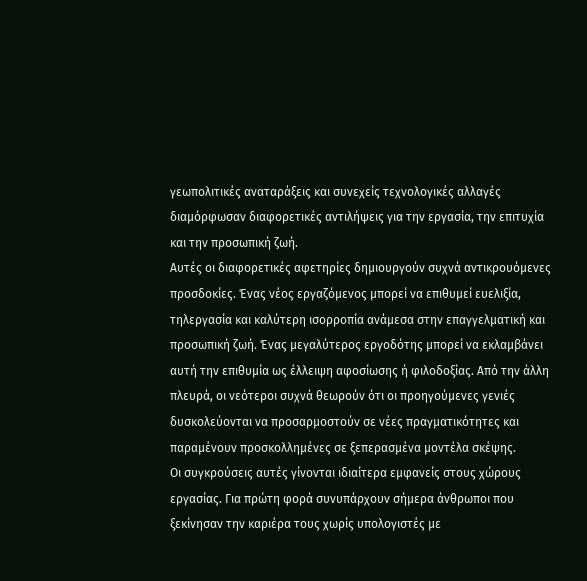γεωπολιτικές αναταράξεις και συνεχείς τεχνολογικές αλλαγές διαμόρφωσαν διαφορετικές αντιλήψεις για την εργασία, την επιτυχία και την προσωπική ζωή.
Αυτές οι διαφορετικές αφετηρίες δημιουργούν συχνά αντικρουόμενες προσδοκίες. Ένας νέος εργαζόμενος μπορεί να επιθυμεί ευελιξία, τηλεργασία και καλύτερη ισορροπία ανάμεσα στην επαγγελματική και προσωπική ζωή. Ένας μεγαλύτερος εργοδότης μπορεί να εκλαμβάνει αυτή την επιθυμία ως έλλειψη αφοσίωσης ή φιλοδοξίας. Από την άλλη πλευρά, οι νεότεροι συχνά θεωρούν ότι οι προηγούμενες γενιές δυσκολεύονται να προσαρμοστούν σε νέες πραγματικότητες και παραμένουν προσκολλημένες σε ξεπερασμένα μοντέλα σκέψης.
Οι συγκρούσεις αυτές γίνονται ιδιαίτερα εμφανείς στους χώρους εργασίας. Για πρώτη φορά συνυπάρχουν σήμερα άνθρωποι που ξεκίνησαν την καριέρα τους χωρίς υπολογιστές με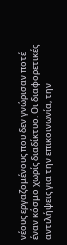νέους εργαζομένους που δεν γνώρισαν ποτέ έναν κόσμο χωρίς διαδίκτυο. Οι διαφορετικές αντιλήψεις για την επικοινωνία, την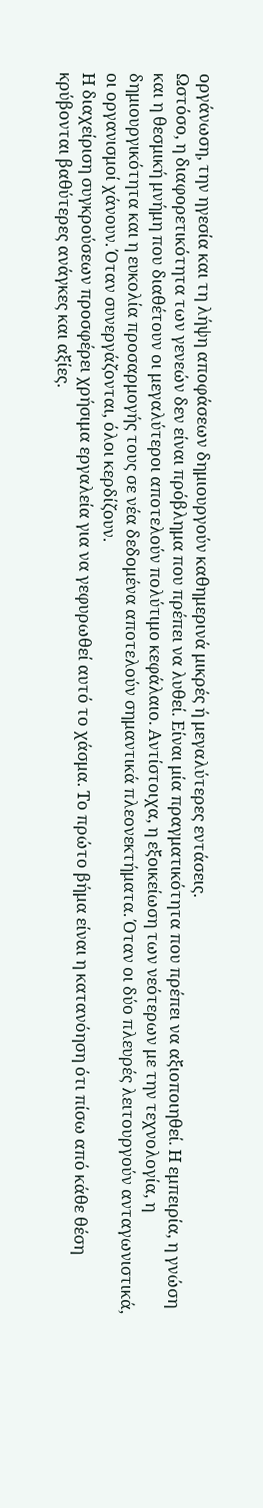οργάνωση, την ηγεσία και τη λήψη αποφάσεων δημιουργούν καθημερινά μικρές ή μεγαλύτερες εντάσεις.
Ωστόσο, η διαφορετικότητα των γενεών δεν είναι πρόβλημα που πρέπει να λυθεί. Είναι μία πραγματικότητα που πρέπει να αξιοποιηθεί. Η εμπειρία, η γνώση και η θεσμική μνήμη που διαθέτουν οι μεγαλύτεροι αποτελούν πολύτιμο κεφάλαιο. Αντίστοιχα, η εξοικείωση των νεότερων με την τεχνολογία, η δημιουργικότητα και η ευκολία προσαρμογής τους σε νέα δεδομένα αποτελούν σημαντικά πλεονεκτήματα. Όταν οι δύο πλευρές λειτουργούν ανταγωνιστικά, οι οργανισμοί χάνουν. Όταν συνεργάζονται, όλοι κερδίζουν.
Η διαχείριση συγκρούσεων προσφέρει χρήσιμα εργαλεία για να γεφυρωθεί αυτό το χάσμα. Το πρώτο βήμα είναι η κατανόηση ότι πίσω από κάθε θέση κρύβονται βαθύτερες ανάγκες και αξίες.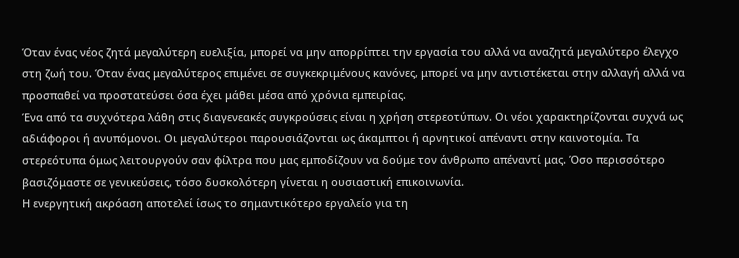Όταν ένας νέος ζητά μεγαλύτερη ευελιξία, μπορεί να μην απορρίπτει την εργασία του αλλά να αναζητά μεγαλύτερο έλεγχο στη ζωή του. Όταν ένας μεγαλύτερος επιμένει σε συγκεκριμένους κανόνες, μπορεί να μην αντιστέκεται στην αλλαγή αλλά να προσπαθεί να προστατεύσει όσα έχει μάθει μέσα από χρόνια εμπειρίας.
Ένα από τα συχνότερα λάθη στις διαγενεακές συγκρούσεις είναι η χρήση στερεοτύπων. Οι νέοι χαρακτηρίζονται συχνά ως αδιάφοροι ή ανυπόμονοι. Οι μεγαλύτεροι παρουσιάζονται ως άκαμπτοι ή αρνητικοί απέναντι στην καινοτομία. Τα στερεότυπα όμως λειτουργούν σαν φίλτρα που μας εμποδίζουν να δούμε τον άνθρωπο απέναντί μας. Όσο περισσότερο βασιζόμαστε σε γενικεύσεις, τόσο δυσκολότερη γίνεται η ουσιαστική επικοινωνία.
Η ενεργητική ακρόαση αποτελεί ίσως το σημαντικότερο εργαλείο για τη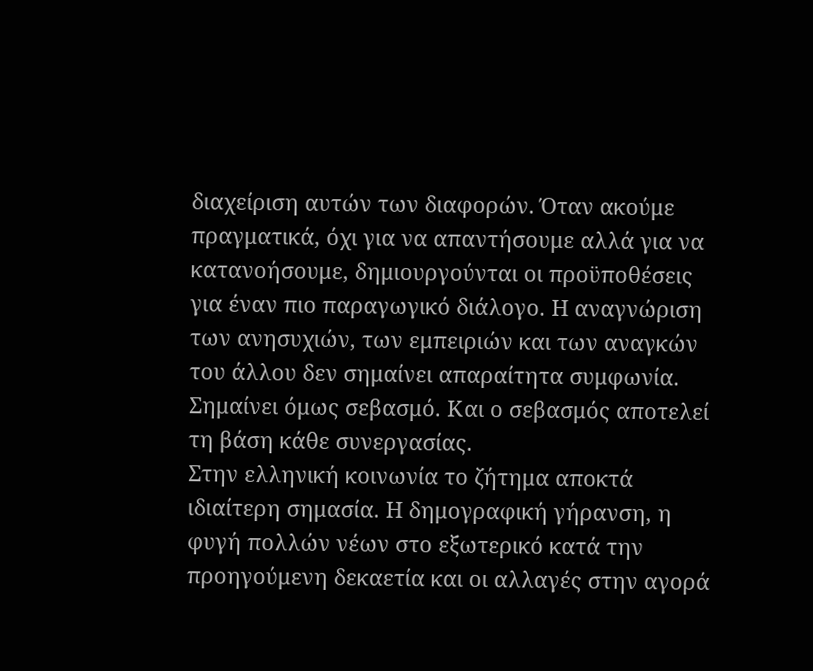διαχείριση αυτών των διαφορών. Όταν ακούμε πραγματικά, όχι για να απαντήσουμε αλλά για να κατανοήσουμε, δημιουργούνται οι προϋποθέσεις για έναν πιο παραγωγικό διάλογο. Η αναγνώριση των ανησυχιών, των εμπειριών και των αναγκών του άλλου δεν σημαίνει απαραίτητα συμφωνία. Σημαίνει όμως σεβασμό. Και ο σεβασμός αποτελεί τη βάση κάθε συνεργασίας.
Στην ελληνική κοινωνία το ζήτημα αποκτά ιδιαίτερη σημασία. Η δημογραφική γήρανση, η φυγή πολλών νέων στο εξωτερικό κατά την προηγούμενη δεκαετία και οι αλλαγές στην αγορά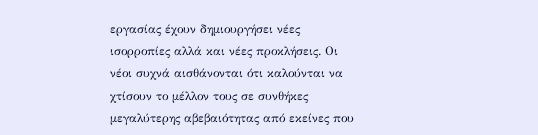εργασίας έχουν δημιουργήσει νέες ισορροπίες αλλά και νέες προκλήσεις. Οι νέοι συχνά αισθάνονται ότι καλούνται να χτίσουν το μέλλον τους σε συνθήκες μεγαλύτερης αβεβαιότητας από εκείνες που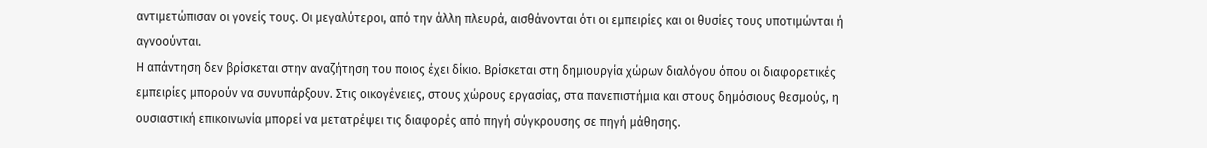αντιμετώπισαν οι γονείς τους. Οι μεγαλύτεροι, από την άλλη πλευρά, αισθάνονται ότι οι εμπειρίες και οι θυσίες τους υποτιμώνται ή αγνοούνται.
Η απάντηση δεν βρίσκεται στην αναζήτηση του ποιος έχει δίκιο. Βρίσκεται στη δημιουργία χώρων διαλόγου όπου οι διαφορετικές εμπειρίες μπορούν να συνυπάρξουν. Στις οικογένειες, στους χώρους εργασίας, στα πανεπιστήμια και στους δημόσιους θεσμούς, η ουσιαστική επικοινωνία μπορεί να μετατρέψει τις διαφορές από πηγή σύγκρουσης σε πηγή μάθησης.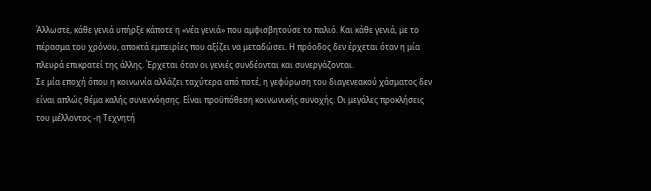Άλλωστε, κάθε γενιά υπήρξε κάποτε η «νέα γενιά» που αμφισβητούσε το παλιό. Και κάθε γενιά, με το πέρασμα του χρόνου, αποκτά εμπειρίες που αξίζει να μεταδώσει. Η πρόοδος δεν έρχεται όταν η μία πλευρά επικρατεί της άλλης. Έρχεται όταν οι γενιές συνδέονται και συνεργάζονται.
Σε μία εποχή όπου η κοινωνία αλλάζει ταχύτερα από ποτέ, η γεφύρωση του διαγενεακού χάσματος δεν είναι απλώς θέμα καλής συνεννόησης. Είναι προϋπόθεση κοινωνικής συνοχής. Οι μεγάλες προκλήσεις του μέλλοντος -η Τεχνητή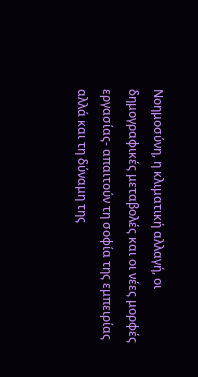Νοημοσύνη, η κλιματική αλλαγή, οι δημογραφικές μεταβολές και οι νέες μορφές εργασίας- απαιτούν τη σοφία της εμπειρίας αλλά και τη δύναμη της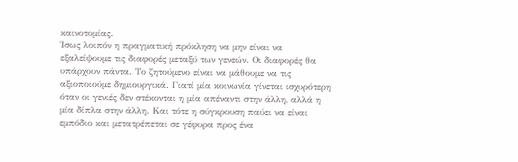καινοτομίας.
Ίσως λοιπόν η πραγματική πρόκληση να μην είναι να εξαλείψουμε τις διαφορές μεταξύ των γενεών. Οι διαφορές θα υπάρχουν πάντα. Το ζητούμενο είναι να μάθουμε να τις αξιοποιούμε δημιουργικά. Γιατί μία κοινωνία γίνεται ισχυρότερη όταν οι γενιές δεν στέκονται η μία απέναντι στην άλλη, αλλά η μία δίπλα στην άλλη. Και τότε η σύγκρουση παύει να είναι εμπόδιο και μετατρέπεται σε γέφυρα προς ένα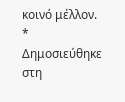κοινό μέλλον.
* Δημοσιεύθηκε στη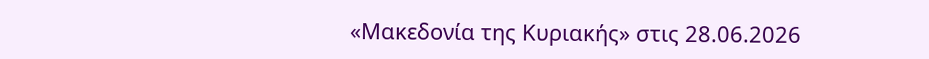«Μακεδονία της Κυριακής» στις 28.06.2026